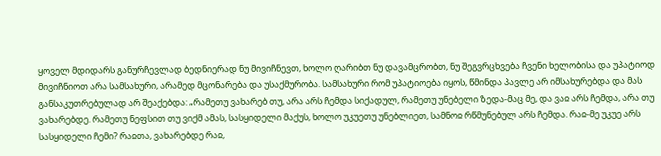ყოველ მდიდარს განურჩევლად ბედნიერად ნუ მივიჩნევთ, ხოლო ღარიბთ ნუ დავამცრობთ, ნუ შეგვრცხვება ჩვენი ხელობისა და უპატიოდ მივიჩნიოთ არა სამსახური, არამედ მცონარება და უსაქმურობა. სამსახური რომ უპატიოება იყოს, წმინდა პავლე არ იმსახურებდა და მას განსაკუთრებულად არ შეაქებდა: „რამეთუ ვახარებ თუ, არა არს ჩემდა სიქადულ, რამეთუ უნებელი ზედა-მაც მე, და ვაჲ არს ჩემდა, არა თუ ვახარებდე. რამეთუ ნეფსით თუ ვიქმ ამას, სასყიდელი მაქუს, ხოლო უკუეთუ უნებლიეთ, სამნოჲ რწმუნებულ არს ჩემდა. რაჲ-მე უკუე არს სასყიდელი ჩემი? რაჲთა, ვახარებდე რაჲ,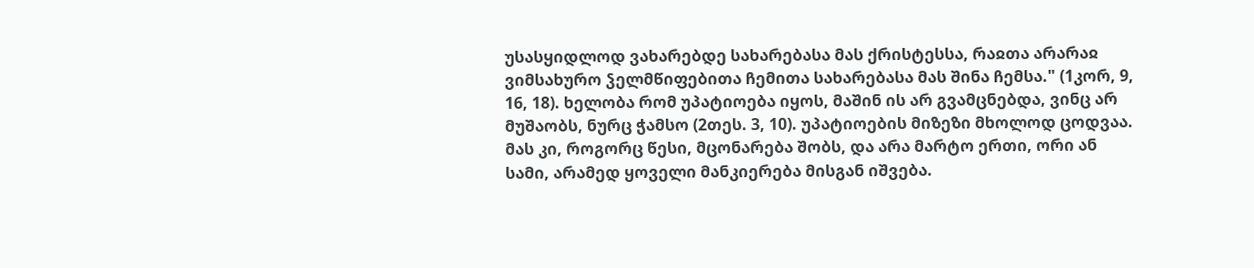უსასყიდლოდ ვახარებდე სახარებასა მას ქრისტესსა, რაჲთა არარაჲ ვიმსახურო ჴელმწიფებითა ჩემითა სახარებასა მას შინა ჩემსა." (1კორ, 9, 16, 18). ხელობა რომ უპატიოება იყოს, მაშინ ის არ გვამცნებდა, ვინც არ მუშაობს, ნურც ჭამსო (2თეს. 3, 10). უპატიოების მიზეზი მხოლოდ ცოდვაა. მას კი, როგორც წესი, მცონარება შობს, და არა მარტო ერთი, ორი ან სამი, არამედ ყოველი მანკიერება მისგან იშვება.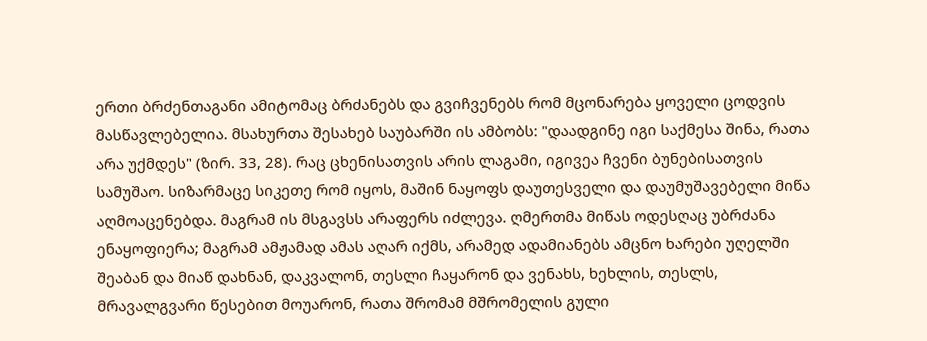ერთი ბრძენთაგანი ამიტომაც ბრძანებს და გვიჩვენებს რომ მცონარება ყოველი ცოდვის მასწავლებელია. მსახურთა შესახებ საუბარში ის ამბობს: "დაადგინე იგი საქმესა შინა, რათა არა უქმდეს" (ზირ. 33, 28). რაც ცხენისათვის არის ლაგამი, იგივეა ჩვენი ბუნებისათვის სამუშაო. სიზარმაცე სიკეთე რომ იყოს, მაშინ ნაყოფს დაუთესველი და დაუმუშავებელი მიწა აღმოაცენებდა. მაგრამ ის მსგავსს არაფერს იძლევა. ღმერთმა მიწას ოდესღაც უბრძანა ენაყოფიერა; მაგრამ ამჟამად ამას აღარ იქმს, არამედ ადამიანებს ამცნო ხარები უღელში შეაბან და მიაწ დახნან, დაკვალონ, თესლი ჩაყარონ და ვენახს, ხეხლის, თესლს, მრავალგვარი წესებით მოუარონ, რათა შრომამ მშრომელის გული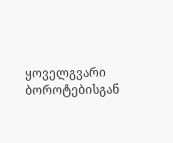ყოველგვარი ბოროტებისგან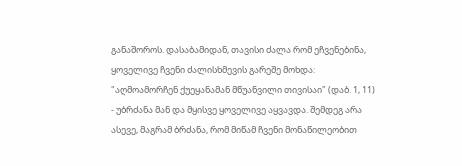განაშოროს. დასაბამიდან, თავისი ძალა რომ ეჩვენებინა, ყოველივე ჩვენი ძალისხმევის გარეშე მოხდა: "აღმოამორჩენ ქუეყანამან მწუანვილი თივისაი" (დაბ. 1, 11) - უბრძანა მან და მყისვე ყოველივე აყვავდა. შემდეგ არა ასევე, მაგრამ ბრძანა, რომ მიწამ ჩვენი მონაწილეობით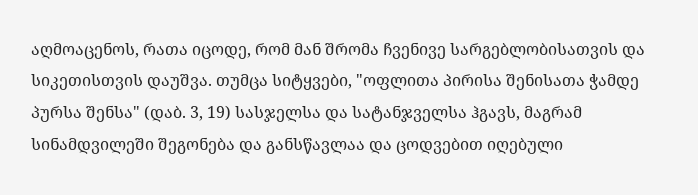აღმოაცენოს, რათა იცოდე, რომ მან შრომა ჩვენივე სარგებლობისათვის და სიკეთისთვის დაუშვა. თუმცა სიტყვები, "ოფლითა პირისა შენისათა ჭამდე პურსა შენსა" (დაბ. 3, 19) სასჯელსა და სატანჯველსა ჰგავს, მაგრამ სინამდვილეში შეგონება და განსწავლაა და ცოდვებით იღებული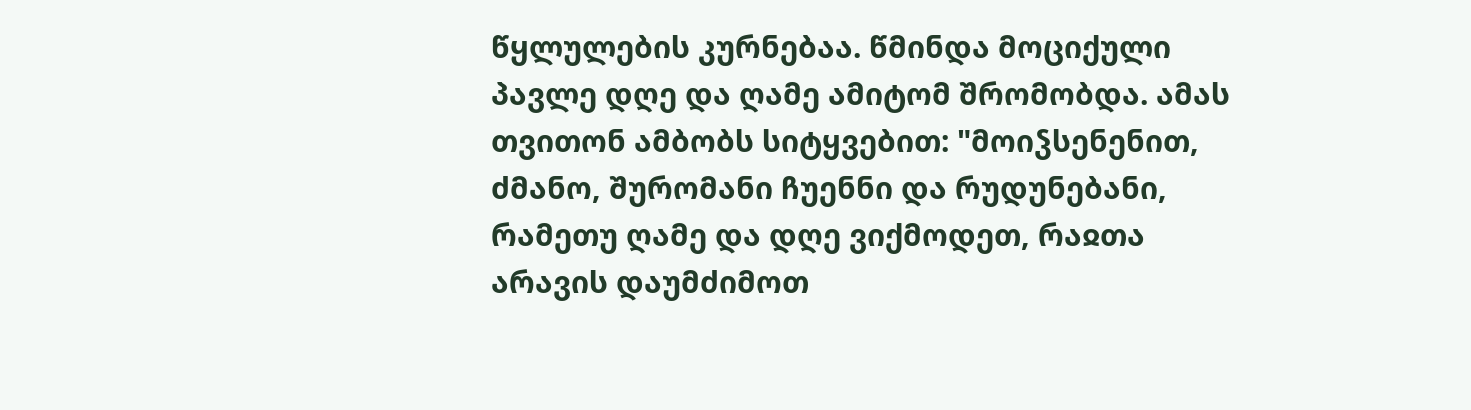წყლულების კურნებაა. წმინდა მოციქული პავლე დღე და ღამე ამიტომ შრომობდა. ამას თვითონ ამბობს სიტყვებით: "მოიჴსენენით, ძმანო, შურომანი ჩუენნი და რუდუნებანი, რამეთუ ღამე და დღე ვიქმოდეთ, რაჲთა არავის დაუმძიმოთ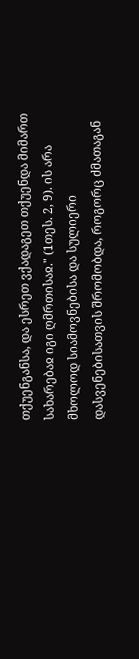თქუენგანსა, და ესრეთ ვქადაგეთ თქუენდა მიმართ სახარებაჲ იგი ღმრთისაჲ." (1თეს. 2, 9). ის არა მხოლოდ სიამოვნებისა და სულიერი დასვენებისათვის შრომობდა, როგორც ძმათაგან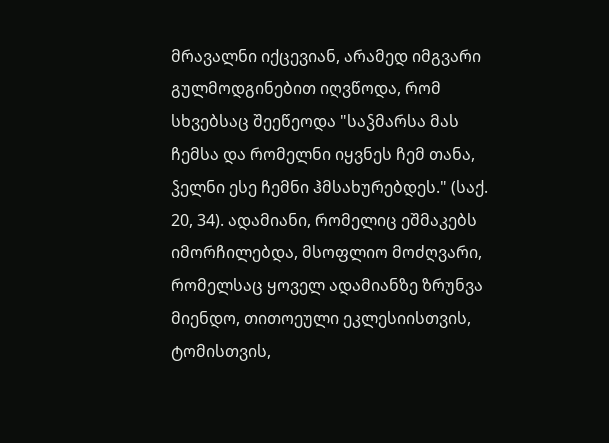მრავალნი იქცევიან, არამედ იმგვარი გულმოდგინებით იღვწოდა, რომ სხვებსაც შეეწეოდა "საჴმარსა მას ჩემსა და რომელნი იყვნეს ჩემ თანა, ჴელნი ესე ჩემნი ჰმსახურებდეს." (საქ. 20, 34). ადამიანი, რომელიც ეშმაკებს იმორჩილებდა, მსოფლიო მოძღვარი, რომელსაც ყოველ ადამიანზე ზრუნვა მიენდო, თითოეული ეკლესიისთვის, ტომისთვის,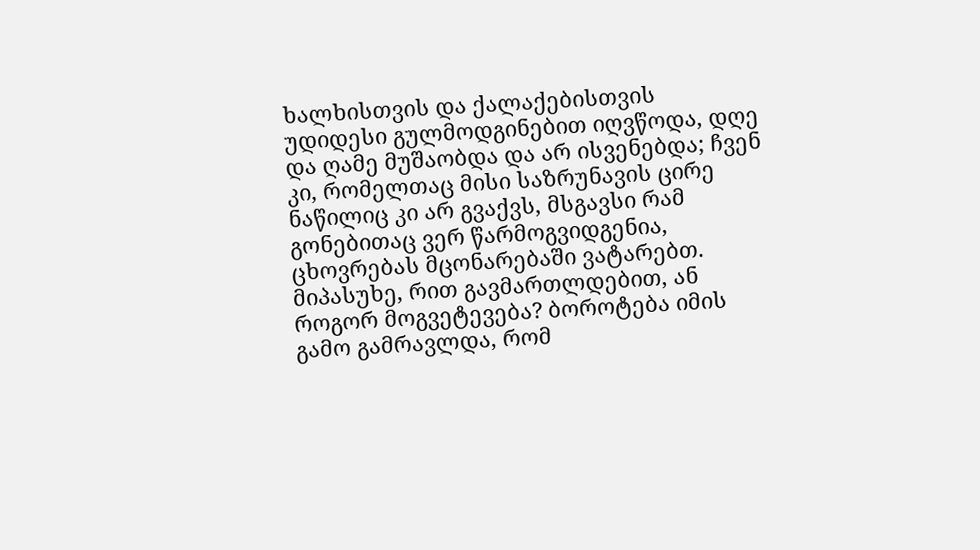ხალხისთვის და ქალაქებისთვის უდიდესი გულმოდგინებით იღვწოდა, დღე და ღამე მუშაობდა და არ ისვენებდა; ჩვენ კი, რომელთაც მისი საზრუნავის ცირე ნაწილიც კი არ გვაქვს, მსგავსი რამ გონებითაც ვერ წარმოგვიდგენია, ცხოვრებას მცონარებაში ვატარებთ. მიპასუხე, რით გავმართლდებით, ან როგორ მოგვეტევება? ბოროტება იმის გამო გამრავლდა, რომ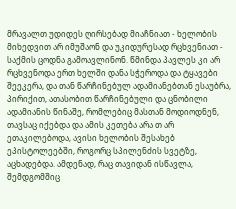მრავალთ უდიდეს ღირსებად მიაჩნიათ - ხელობის მიხედვით არ იმუშაონ და უკიდურესად რცხვენიათ - საქმის ცოდნა გამოავლინონ. წმინდა პავლეს კი არ რცხვენოდა ერთ ხელში დანა სჭეროდა და ტყავები შეეკერა, და თან წარჩინებულ ადამიანებთან ესაუბრა, პირიქით, ათასობით წარჩინებული და ცნობილი ადამიანის წინაშე, რომლებიც მასთან მოდიოდნენ, თავსაც იქებდა და ამის კეთება არა თ არ ეთაკილებოდა, ავისი ხელობის შესახებ ეპისტოლეებში, როგორც სპილენძის სვეტზე, აცხადებდა. ამდენად, რაც თავიდან ისწავლა, შემდგომშიც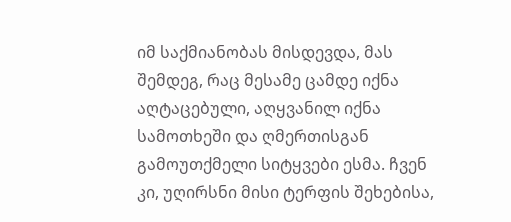იმ საქმიანობას მისდევდა, მას შემდეგ, რაც მესამე ცამდე იქნა აღტაცებული, აღყვანილ იქნა სამოთხეში და ღმერთისგან გამოუთქმელი სიტყვები ესმა. ჩვენ კი, უღირსნი მისი ტერფის შეხებისა,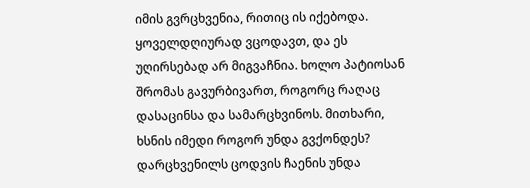იმის გვრცხვენია, რითიც ის იქებოდა. ყოველდღიურად ვცოდავთ, და ეს უღირსებად არ მიგვაჩნია. ხოლო პატიოსან შრომას გავურბივართ, როგორც რაღაც დასაცინსა და სამარცხვინოს. მითხარი, ხსნის იმედი როგორ უნდა გვქონდეს? დარცხვენილს ცოდვის ჩაენის უნდა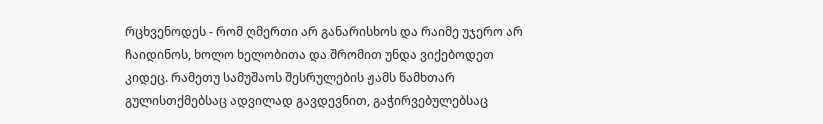რცხვენოდეს - რომ ღმერთი არ განარისხოს და რაიმე უჯერო არ ჩაიდინოს, ხოლო ხელობითა და შრომით უნდა ვიქებოდეთ კიდეც. რამეთუ სამუშაოს შესრულების ჟამს წამხთარ გულისთქმებსაც ადვილად გავდევნით, გაჭირვებულებსაც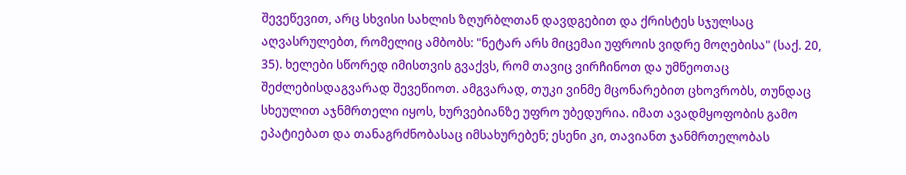შევეწევით, არც სხვისი სახლის ზღურბლთან დავდგებით და ქრისტეს სჯულსაც აღვასრულებთ, რომელიც ამბობს: "ნეტარ არს მიცემაი უფროის ვიდრე მოღებისა" (საქ. 20, 35). ხელები სწორედ იმისთვის გვაქვს, რომ თავიც ვირჩინოთ და უმწეოთაც შეძლებისდაგვარად შევეწიოთ. ამგვარად, თუკი ვინმე მცონარებით ცხოვრობს, თუნდაც სხეულით აჯნმრთელი იყოს, ხურვებიანზე უფრო უბედურია. იმათ ავადმყოფობის გამო ეპატიებათ და თანაგრძნობასაც იმსახურებენ; ესენი კი, თავიანთ ჯანმრთელობას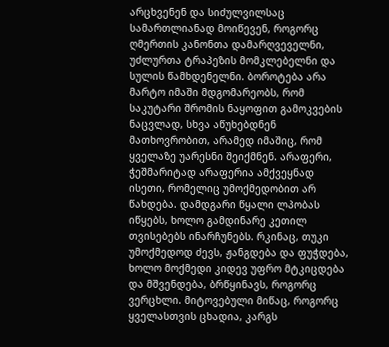არცხვენენ და სიძულვილსაც სამართლიანად მოიწევენ, როგორც ღმერთის კანონთა დამარღვეველნი, უძლურთა ტრაპეზის მომკლებელნი და სულის წამხდენელნი. ბოროტება არა მარტო იმაში მდგომარეობს, რომ საკუტარი შრომის ნაყოფით გამოკვების ნაცვლად, სხვა აწუხებდნენ მათხოვრობით, არამედ იმაშიც, რომ ყველაზე უარესნი შეიქმნენ. არაფერი, ჭეშმარიტად არაფერია ამქვეყნად ისეთი, რომელიც უმოქმედობით არ წახდება. დამდგარი წყალი ლპობას იწყებს, ხოლო გამდინარე კეთილ თვისებებს ინარჩუნებს. რკინაც, თუკი უმოქმედოდ ძევს, ჟანგდება და ფუჭდება, ხოლო მოქმედი კიდევ უფრო მტკიცდება და მშვენდება, ბრწყინავს, როგორც ვერცხლი. მიტოვებული მიწაც, როგორც ყველასთვის ცხადია, კარგს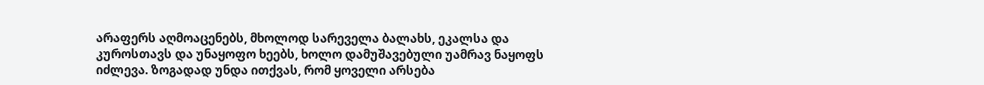არაფერს აღმოაცენებს, მხოლოდ სარეველა ბალახს, ეკალსა და კუროსთავს და უნაყოფო ხეებს, ხოლო დამუშავებული უამრავ ნაყოფს იძლევა. ზოგადად უნდა ითქვას, რომ ყოველი არსება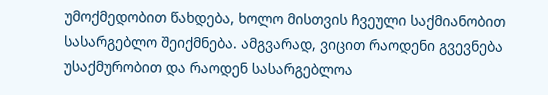უმოქმედობით წახდება, ხოლო მისთვის ჩვეული საქმიანობით სასარგებლო შეიქმნება. ამგვარად, ვიცით რაოდენი გვევნება უსაქმურობით და რაოდენ სასარგებლოა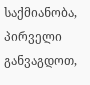საქმიანობა, პირველი განვაგდოთ,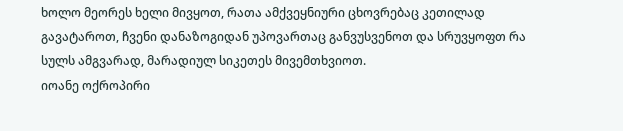ხოლო მეორეს ხელი მივყოთ, რათა ამქვეყნიური ცხოვრებაც კეთილად გავატაროთ, ჩვენი დანაზოგიდან უპოვართაც განვუსვენოთ და სრუვყოფთ რა სულს ამგვარად, მარადიულ სიკეთეს მივემთხვიოთ.
იოანე ოქროპირი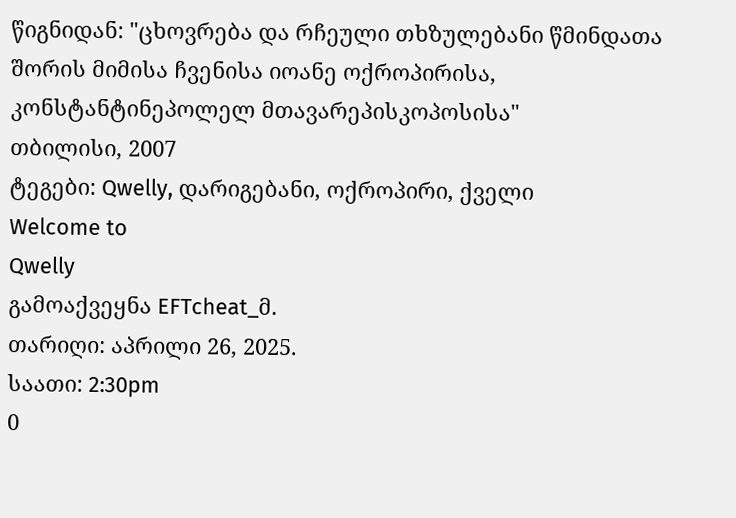წიგნიდან: "ცხოვრება და რჩეული თხზულებანი წმინდათა შორის მიმისა ჩვენისა იოანე ოქროპირისა, კონსტანტინეპოლელ მთავარეპისკოპოსისა"
თბილისი, 2007
ტეგები: Qwelly, დარიგებანი, ოქროპირი, ქველი
Welcome to
Qwelly
გამოაქვეყნა EFTcheat_მ.
თარიღი: აპრილი 26, 2025.
საათი: 2:30pm
0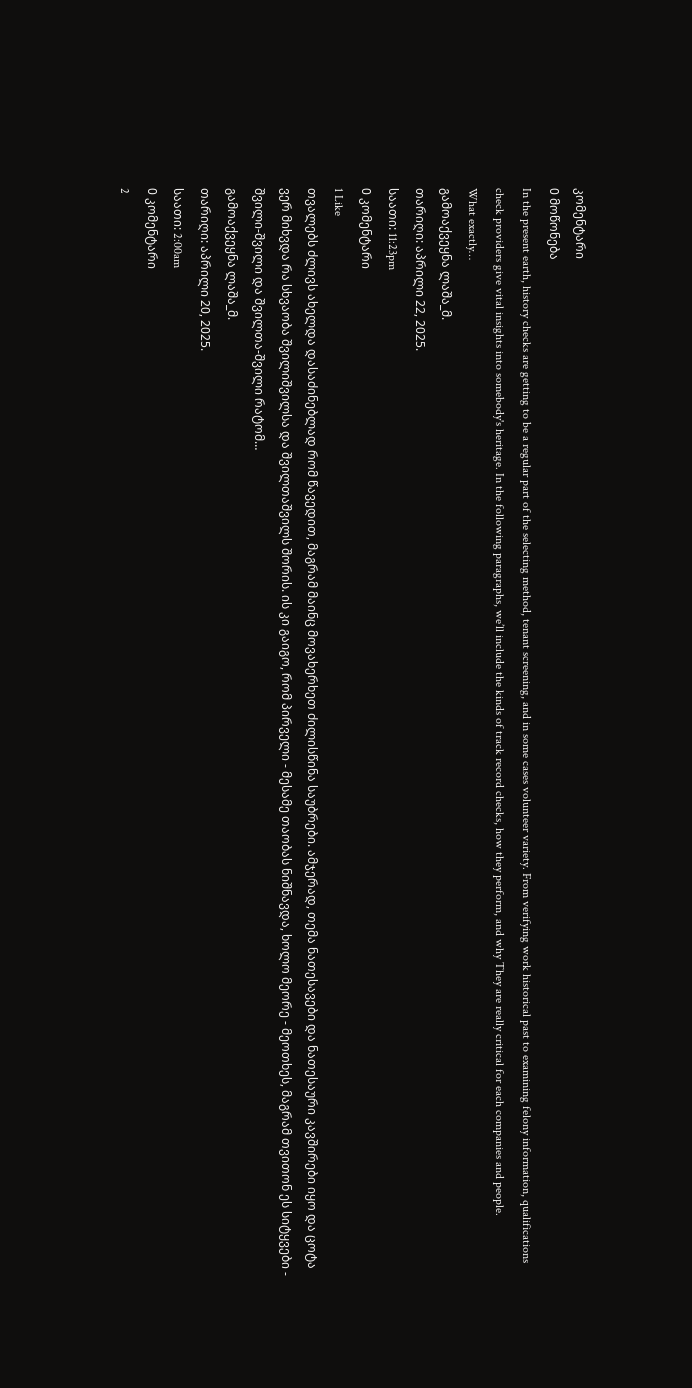კომენტარი
0 მოწონება
In the present earth, history checks are getting to be a regular part of the selecting method, tenant screening, and in some cases volunteer variety. From verifying work historical past to examining felony information, qualifications check providers give vital insights into somebody's heritage. In the following paragraphs, we’ll include the kinds of track record checks, how they perform, and why They are really critical for each companies and people.
What exactly…
გამოაქვეყნა ლაშა_მ.
თარიღი: აპრილი 22, 2025.
საათი: 11:23pm
0 კომენტარი
1 Like
თვალებს ძლივს ახელდა დასაძინებლად რომ წავედით, მაგრამ მაინც მოვახერხეთ ძილისწინა საუბრები. ამჯერად, თემა ნათესავები და ნათესაური კავშირები იყო და ცოტა ვერ მიხვდა რა სხვაობა შვილიშვილსა და შვილთაშვილს შორის. ის კი გაიგო, რომ პირველი - მესამე თაობას ნიშნავდა, ხოლო მეორე - მეოთხეს, მაგრამ თვითონ ეს სიტყვები - შვილი-შვილი და შვილთა-შვილი რატომ…
გამოაქვეყნა ლაშა_მ.
თარიღი: აპრილი 20, 2025.
საათი: 2:00am
0 კომენტარი
2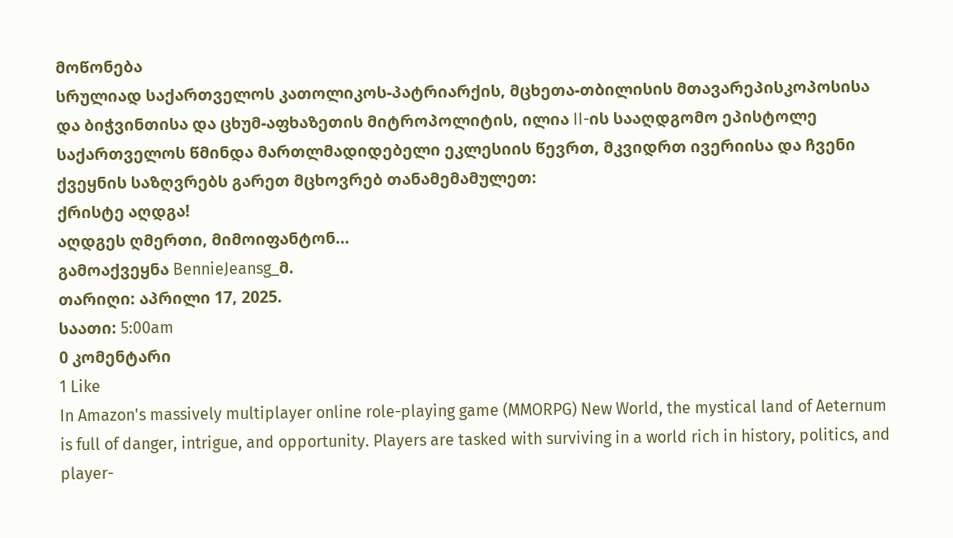მოწონება
სრულიად საქართველოს კათოლიკოს-პატრიარქის, მცხეთა-თბილისის მთავარეპისკოპოსისა და ბიჭვინთისა და ცხუმ-აფხაზეთის მიტროპოლიტის, ილია II-ის სააღდგომო ეპისტოლე
საქართველოს წმინდა მართლმადიდებელი ეკლესიის წევრთ, მკვიდრთ ივერიისა და ჩვენი ქვეყნის საზღვრებს გარეთ მცხოვრებ თანამემამულეთ:
ქრისტე აღდგა!
აღდგეს ღმერთი, მიმოიფანტონ…
გამოაქვეყნა BennieJeansg_მ.
თარიღი: აპრილი 17, 2025.
საათი: 5:00am
0 კომენტარი
1 Like
In Amazon's massively multiplayer online role-playing game (MMORPG) New World, the mystical land of Aeternum is full of danger, intrigue, and opportunity. Players are tasked with surviving in a world rich in history, politics, and player-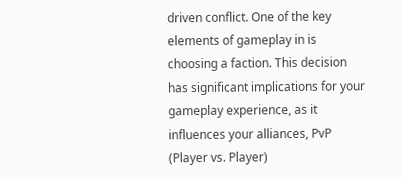driven conflict. One of the key elements of gameplay in is choosing a faction. This decision has significant implications for your gameplay experience, as it influences your alliances, PvP (Player vs. Player)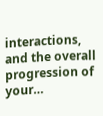interactions, and the overall progression of your…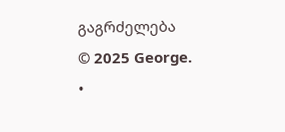გაგრძელება
© 2025 George.
•